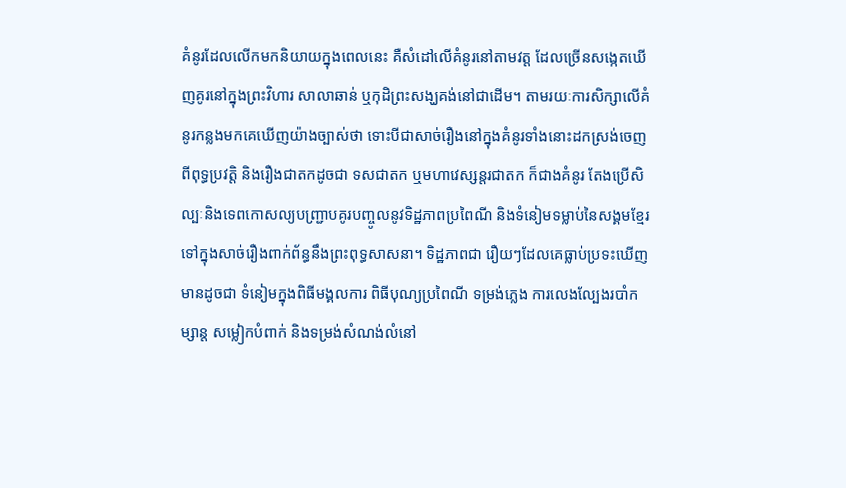គំនូរដែលលើកមកនិយាយក្នុងពេលនេះ គឺសំដៅលើគំនូរនៅតាមវត្ត ដែលច្រើនសង្កេតឃើញគូរនៅក្នុងព្រះវិហារ សាលាឆាន់ ឬកុដិព្រះសង្ឃគង់នៅជាដើម។ តាមរយៈការសិក្សាលើគំនូរកន្លងមកគេឃើញយ៉ាងច្បាស់ថា ទោះបីជាសាច់រឿងនៅក្នុងគំនូរទាំងនោះដកស្រង់ចេញពីពុទ្ធប្រវត្តិ និងរឿងជាតកដូចជា ទសជាតក ឬមហាវេស្សន្តរជាតក ក៏ជាងគំនូរ តែងប្រើសិល្បៈនិងទេពកោសល្យបញ្ជ្រាបគូរបញ្ចូលនូវទិដ្ឋភាពប្រពៃណី និងទំនៀមទម្លាប់នៃសង្គមខ្មែរ ទៅក្នុងសាច់រឿងពាក់ព័ន្ធនឹងព្រះពុទ្ធសាសនា។ ទិដ្ឋភាពជា រឿយៗដែលគេធ្លាប់ប្រទះឃើញមានដូចជា ទំនៀមក្នុងពិធីមង្គលការ ពិធីបុណ្យប្រពៃណី ទម្រង់ភ្លេង ការលេងល្បែងរបាំកម្សាន្ត សម្លៀកបំពាក់ និងទម្រង់សំណង់លំនៅ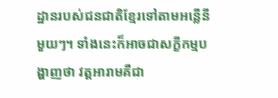ដ្ឋានរបស់ជនជាតិខ្មែរទៅតាមអន្លើនីមួយៗ។ ទាំងនេះក៏អាចជាសក្ខីកម្មបង្ហាញថា វត្តអារាមគឺជា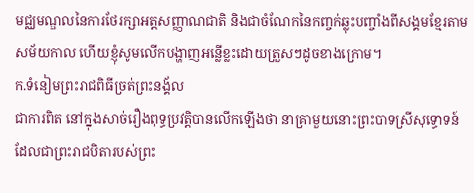មជ្ឈមណ្ឌលនៃការថែរក្សាអត្តសញ្ញាណជាតិ និងជាចំណែកនៃកញ្ចក់ឆ្លុះបញ្ចាំងពីសង្គមខ្មែរតាមសម័យកាល ហើយខ្ញុំសូមលើកបង្ហាញអន្លើខ្លះដោយត្រួសៗដូចខាងក្រោម។
ក.ទំនៀមព្រះរាជពិធីច្រត់ព្រះនង្គ័ល
ជាការពិត នៅក្នុងសាច់រឿងពុទ្ធប្រវត្តិបានលើកឡើងថា នាគ្រាមួយនោះព្រះបាទស្រីសុទ្ធោទន៍ ដែលជាព្រះរាជបិតារបស់ព្រះ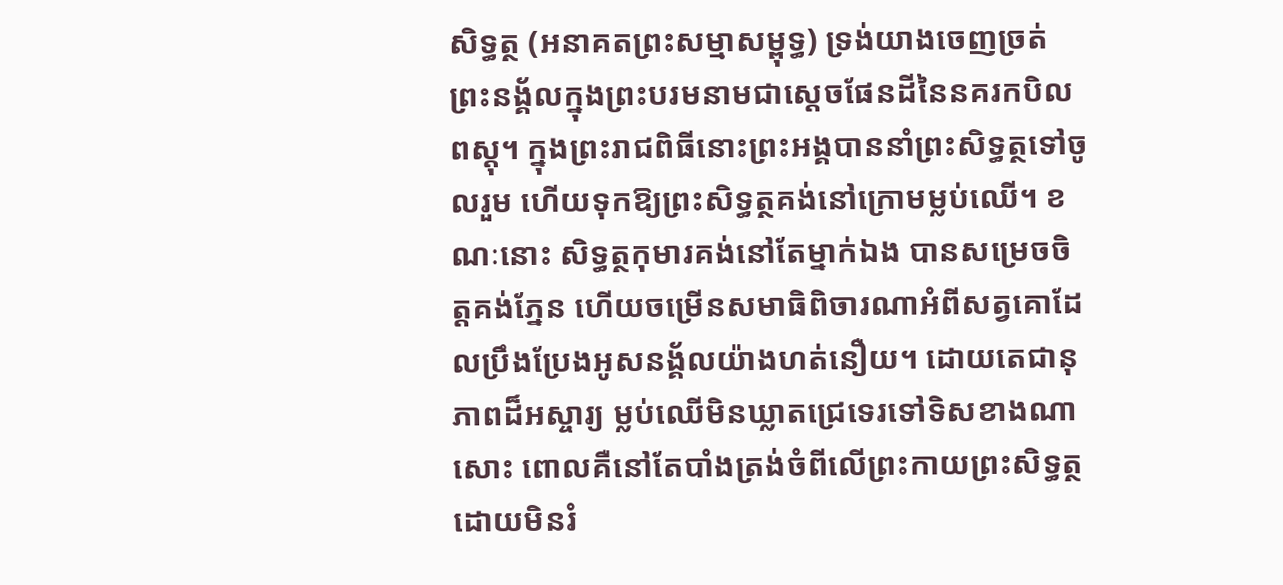សិទ្ធត្ថ (អនាគតព្រះសម្មាសម្ពុទ្ធ) ទ្រង់យាងចេញច្រត់ព្រះនង្គ័លក្នុងព្រះបរមនាមជាស្តេចផែនដីនៃនគរកបិលពស្តុ។ ក្នុងព្រះរាជពិធីនោះព្រះអង្គបាននាំព្រះសិទ្ធត្ថទៅចូលរួម ហើយទុកឱ្យព្រះសិទ្ធត្ថគង់នៅក្រោមម្លប់ឈើ។ ខណៈនោះ សិទ្ធត្ថកុមារគង់នៅតែម្នាក់ឯង បានសម្រេចចិត្តគង់ភ្នែន ហើយចម្រើនសមាធិពិចារណាអំពីសត្វគោដែលប្រឹងប្រែងអូសនង្គ័លយ៉ាងហត់នឿយ។ ដោយតេជានុភាពដ៏អស្ចារ្យ ម្លប់ឈើមិនឃ្លាតជ្រេទេរទៅទិសខាងណាសោះ ពោលគឺនៅតែបាំងត្រង់ចំពីលើព្រះកាយព្រះសិទ្ធត្ថ ដោយមិនរំ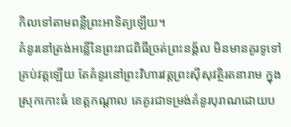កិលទៅតាមពន្លឺព្រះអាទិត្យឡើយ។
គំនូរនៅត្រង់អន្លើនៃព្រះរាជពិធីច្រត់ព្រះនង្គ័ល មិនមានគូរទូទៅគ្រប់វត្តឡើយ តែគំនូរនៅព្រះវិហារវត្តព្រះស៊ីសុវត្ថិរតនារាម ក្នុងស្រុកកោះធំ ខេត្តកណ្តាល គេគូរជាទម្រង់គំនូរបុរាណដោយប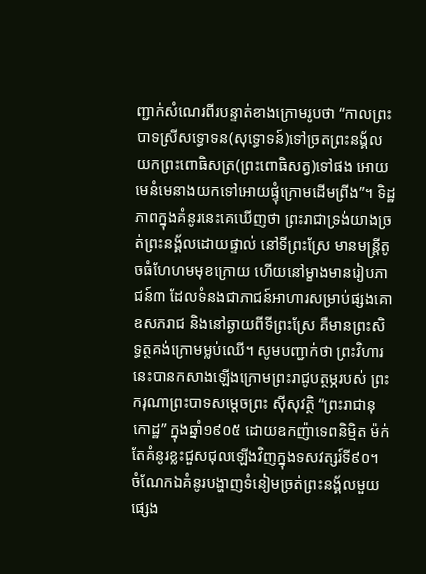ញ្ជាក់សំណេរពីរបន្ទាត់ខាងក្រោមរូបថា “កាលព្រះបាទស្រីសទ្ធោទន(សុទ្ធោទន៍)ទៅច្រតព្រះនង្គ័ល យកព្រះពោធិសត្រ(ព្រះពោធិសត្វ)ទៅផង អោយមេនំមេនាងយកទៅអោយផ្ទុំក្រោមដើមព្រីង”។ ទិដ្ឋភាពក្នុងគំនូរនេះគេឃើញថា ព្រះរាជាទ្រង់យាងច្រត់ព្រះនង្គ័លដោយផ្ទាល់ នៅទីព្រះស្រែ មានមន្រ្តីតូចធំហែហមមុខក្រោយ ហើយនៅម្ខាងមានរៀបភាជន៍៣ ដែលទំនងជាភាជន៍អាហារសម្រាប់ផ្សងគោឧសភរាជ និងនៅឆ្ងាយពីទីព្រះស្រែ គឺមានព្រះសិទ្ធត្ថគង់ក្រោមម្លប់ឈើ។ សូមបញ្ជាក់ថា ព្រះវិហារនេះបានកសាងឡើងក្រោមព្រះរាជូបត្ថម្ភរបស់ ព្រះករុណាព្រះបាទសម្តេចព្រះ ស៊ីសុវត្ថិ “ព្រះរាជានុកោដ្ឋ” ក្នុងឆ្នាំ១៩០៥ ដោយឧកញ៉ាទេពនិម្មិត ម៉ក់ តែគំនូរខ្លះជួសជុលឡើងវិញក្នុងទសវត្សរ៍ទី៩០។
ចំណែកឯគំនូរបង្ហាញទំនៀមច្រត់ព្រះនង្គ័លមួយផ្សេង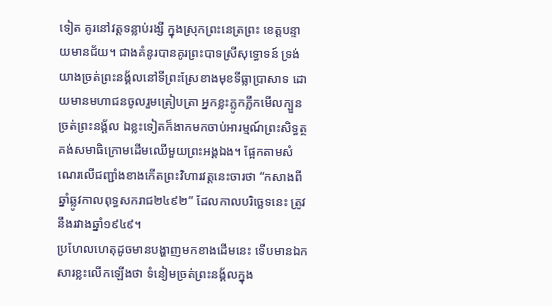ទៀត គូរនៅវត្តទន្លាប់រង្សី ក្នុងស្រុកព្រះនេត្រព្រះ ខេត្តបន្ទាយមានជ័យ។ ជាងគំនូរបានគូរព្រះបាទស្រីសុទ្ធោទន៍ ទ្រង់យាងច្រត់ព្រះនង្គ័លនៅទីព្រះស្រែខាងមុខទីធ្លាប្រាសាទ ដោយមានមហាជនចូលរួមត្រៀបត្រា អ្នកខ្លះភ្លូកភ្លឹកមើលក្បួនច្រត់ព្រះនង្គ័ល ឯខ្លះទៀតក៏ងាកមកចាប់អារម្មណ៍ព្រះសិទ្ធត្ថគង់សមាធិក្រោមដើមឈើមួយព្រះអង្គឯង។ ផ្អែកតាមសំណេរលើជញ្ជាំងខាងកើតព្រះវិហារវត្តនេះចារថា “កសាងពីឆ្នាំឆ្លូវកាលពុទ្ធសករាជ២៤៩២” ដែលកាលបរិច្ឆេទនេះ ត្រូវនឹងរវាងឆ្នាំ១៩៤៩។
ប្រហែលហេតុដូចមានបង្ហាញមកខាងដើមនេះ ទើបមានឯកសារខ្លះលើកឡើងថា ទំនៀមច្រត់ព្រះនង្គ័លក្នុង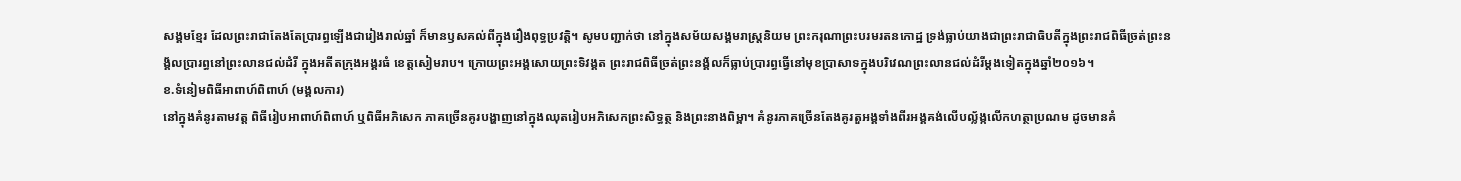សង្គមខ្មែរ ដែលព្រះរាជាតែងតែប្រារព្ធឡើងជារៀងរាល់ឆ្នាំ ក៏មានឫសគល់ពីក្នុងរឿងពុទ្ធប្រវត្តិ។ សូមបញ្ជាក់ថា នៅក្នុងសម័យសង្គមរាស្រ្តនិយម ព្រះករុណាព្រះបរមរតនកោដ្ឋ ទ្រង់ធ្លាប់យាងជាព្រះរាជាធិបតីក្នុងព្រះរាជពិធីច្រត់ព្រះនង្គ័លប្រារព្ធនៅព្រះលានជល់ដំរី ក្នុងអតីតក្រុងអង្គរធំ ខេត្តសៀមរាប។ ក្រោយព្រះអង្គសោយព្រះទិវង្គត ព្រះរាជពិធីច្រត់ព្រះនង្គ័លក៏ធ្លាប់ប្រារព្ធធ្វើនៅមុខប្រាសាទក្នុងបរិវេណព្រះលានជល់ដំរីម្តងទៀតក្នុងឆ្នាំ២០១៦។
ខ.ទំនៀមពិធីអាពាហ៍ពិពាហ៍ (មង្គលការ)
នៅក្នុងគំនូរតាមវត្ត ពិធីរៀបអាពាហ៍ពិពាហ៍ ឬពិធីអភិសេក ភាគច្រើនគូរបង្ហាញនៅក្នុងឈុតរៀបអភិសេកព្រះសិទ្ធត្ថ និងព្រះនាងពិម្ពា។ គំនូរភាគច្រើនតែងគូរតួអង្គទាំងពីរអង្គគង់លើបល្ល័ង្កលើកហត្ថាប្រណម ដូចមានគំ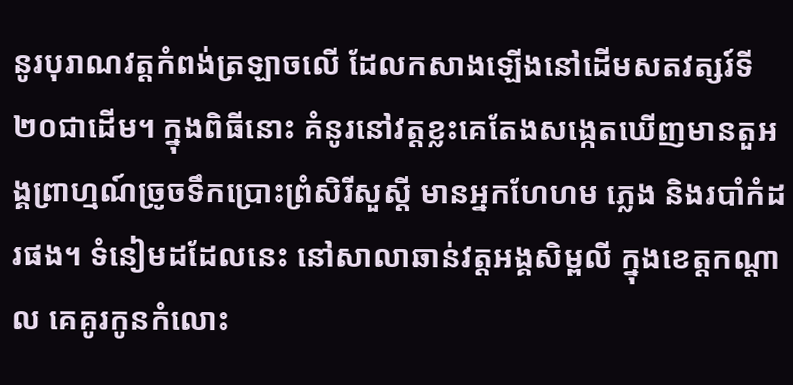នូរបុរាណវត្តកំពង់ត្រឡាចលើ ដែលកសាងឡើងនៅដើមសតវត្សរ៍ទី២០ជាដើម។ ក្នុងពិធីនោះ គំនូរនៅវត្តខ្លះគេតែងសង្កេតឃើញមានតួអង្គព្រាហ្មណ៍ច្រូចទឹកប្រោះព្រំសិរីសួស្តី មានអ្នកហែហម ភ្លេង និងរបាំកំដរផង។ ទំនៀមដដែលនេះ នៅសាលាឆាន់វត្តអង្គសិម្ពលី ក្នុងខេត្តកណ្តាល គេគូរកូនកំលោះ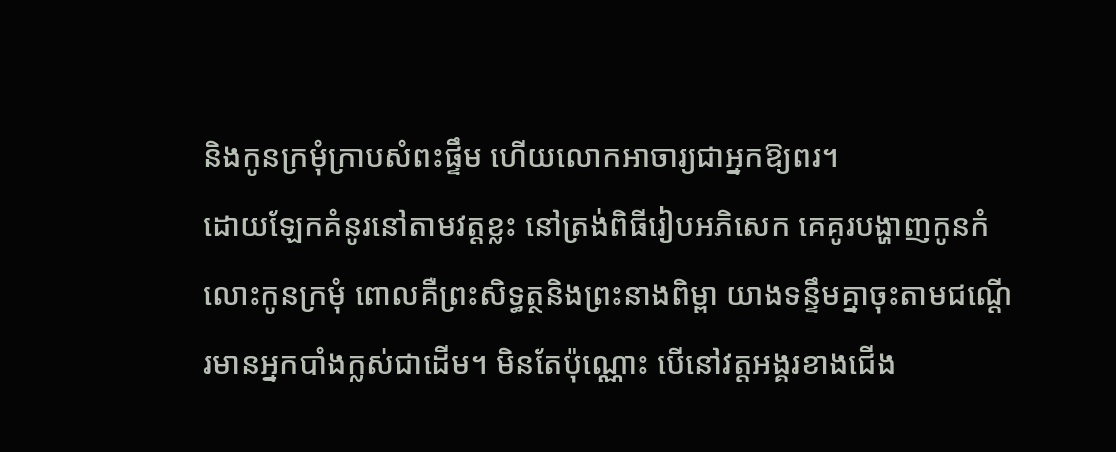និងកូនក្រមុំក្រាបសំពះផ្ទឹម ហើយលោកអាចារ្យជាអ្នកឱ្យពរ។
ដោយឡែកគំនូរនៅតាមវត្តខ្លះ នៅត្រង់ពិធីរៀបអភិសេក គេគូរបង្ហាញកូនកំលោះកូនក្រមុំ ពោលគឺព្រះសិទ្ធត្ថនិងព្រះនាងពិម្ពា យាងទន្ទឹមគ្នាចុះតាមជណ្តើរមានអ្នកបាំងក្លស់ជាដើម។ មិនតែប៉ុណ្ណោះ បើនៅវត្តអង្គរខាងជើង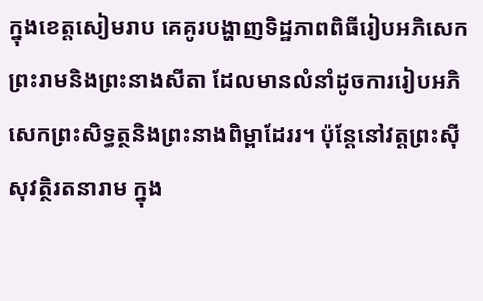ក្នុងខេត្តសៀមរាប គេគូរបង្ហាញទិដ្ឋភាពពិធីរៀបអភិសេកព្រះរាមនិងព្រះនាងសីតា ដែលមានលំនាំដូចការរៀបអភិសេកព្រះសិទ្ធត្ថនិងព្រះនាងពិម្ពាដែររ។ ប៉ុន្តែនៅវត្តព្រះស៊ីសុវត្ថិរតនារាម ក្នុង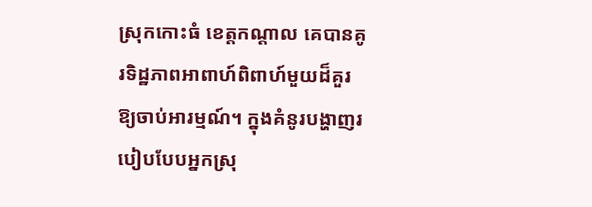ស្រុកកោះធំ ខេត្តកណ្តាល គេបានគូរទិដ្ឋភាពអាពាហ៍ពិពាហ៍មួយដ៏គួរឱ្យចាប់អារម្មណ៍។ ក្នុងគំនូរបង្ហាញរបៀបបែបអ្នកស្រុ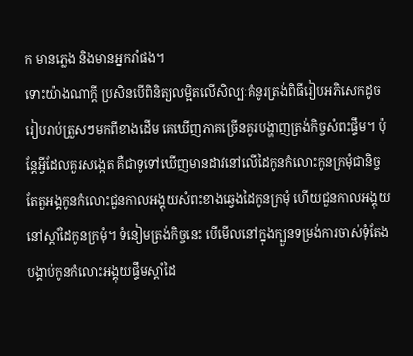ក មានភ្លេង និងមានអ្នករាំផង។
ទោះយ៉ាងណាក្តី ប្រសិនបើពិនិត្យលម្អិតលើសិល្បៈគំនូរត្រង់ពិធីរៀបអភិសេកដូចរៀបរាប់ត្រួសៗមកពីខាងដើម គេឃើញភាគច្រើនគូរបង្ហាញត្រង់កិច្ចសំពះផ្ទឹម។ ប៉ុន្តែអ្វីដែលគួរសង្កេត គឺជាទូទៅឃើញមានដាវនៅលើដៃកូនកំលោះកូនក្រមុំជានិច្ច តែតួអង្គកូនកំលោះជួនកាលអង្គុយសំពះខាងឆ្វេងដៃកូនក្រមុំ ហើយជួនកាលអង្គុយនៅស្តាំដៃកូនក្រមុំ។ ទំនៀមត្រង់កិច្ចនេះ បើមើលនៅក្នុងក្បួនទម្រង់ការចាស់ទុំតែងបង្គាប់កូនកំលោះអង្គុយផ្ទឹមស្តាំដៃ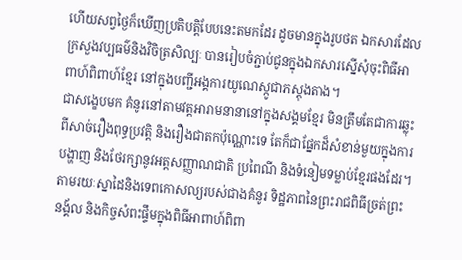ហើយសព្វថ្ងៃក៏ឃើញប្រតិបត្តិបែបនេះតមកដែរ ដូចមានក្នុងរូបថត ឯកសារដែលក្រសួងវប្បធម៌និងវិចិត្រសិល្បៈ បានរៀបចំភ្ជាប់ជូនក្នុងឯកសារស្នើសុំចុះពិធីអាពាហ៍ពិពាហ៍ខ្មែរ នៅក្នុងបញ្ជីអង្គការយូណេស្កូជាភស្តុងតាង។
ជាសង្ខេបមក គំនូរនៅតាមវត្តអារាមនានានៅក្នុងសង្គមខ្មែរ មិនត្រឹមតែជាការឆ្លុះ ពីសាច់រឿងពុទ្ធប្រវត្តិ និងរឿងជាតកប៉ុណ្ណោះទេ តែក៏ជាផ្នែកដ៏សំខាន់មួយក្នុងការបង្ហាញ និងថែរក្សានូវអត្តសញ្ញាណជាតិ ប្រពៃណី និងទំនៀមទម្លាប់ខ្មែរផងដែរ។ តាមរយៈស្នាដៃនិងទេពកោសល្យរបស់ជាងគំនូរ ទិដ្ឋភាពនៃព្រះរាជពិធីច្រត់ព្រះនង្គ័ល និងកិច្ចសំពះផ្ទឹមក្នុងពិធីអាពាហ៍ពិពា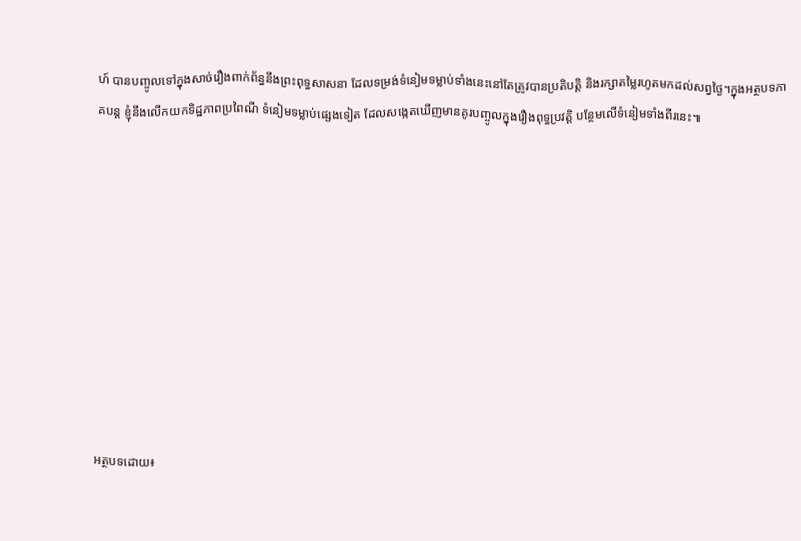ហ៍ បានបញ្ចូលទៅក្នុងសាច់រឿងពាក់ព័ន្ធនឹងព្រះពុទ្ធសាសនា ដែលទម្រង់ទំនៀមទម្លាប់ទាំងនេះនៅតែត្រូវបានប្រតិបត្តិ និងរក្សាតម្លៃរហូតមកដល់សព្វថ្ងៃ។ក្នុងអត្ថបទភាគបន្ត ខ្ញុំនឹងលើកយកទិដ្ឋភាពប្រពៃណី ទំនៀមទម្លាប់ផ្សេងទៀត ដែលសង្កេតឃើញមានគូរបញ្ចូលក្នុងរឿងពុទ្ធប្រវត្តិ បន្ថែមលើទំនៀមទាំងពីរនេះ៕










អត្ថបទដោយ៖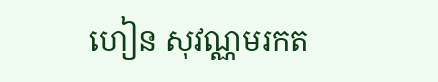ហៀន សុវណ្ណមរកត